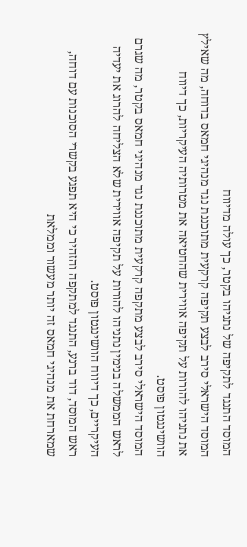המוסד התנגד לתקיפה של נתניהו בקטר, כך עולה מדיווח
המוסד הישראלי סירב לבצע תקיפה קרקעית מתוכננת נגד מנהיגי חמאס בדוחה, מה שאילץ את נתניהו להורות על תקיפה אווירית שהחטיאה את מטרותיה העיקריות, כך דיווח הוושינגטון פוסט.
המוסד הישראלי סירב לבצע מתקפה קרקעית מתוכננת נגד מנהיגי חמאס בקטר, מה שגרם לראש הממשלה בנימין נתניהו להורות על תקיפה אווירית שלא הצליחה להרוג את יעדיה העיקריים, כך דיווח הוושינגטון פוסט.
ראש המוסד, דוד ברנע, התנגד למתקפה והזהיר כי היא תפגע בקשרי הסוכנות עם דוחה, שמארחת את מנהיגי חמאס זה יותר מעשור וממלאת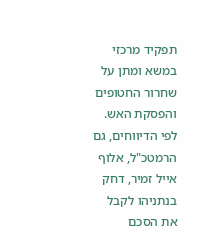תפקיד מרכזי במשא ומתן על שחרור החטופים והפסקת האש. לפי הדיווחים, גם הרמטכ"ל, אלוף אייל זמיר, דחק בנתניהו לקבל את הסכם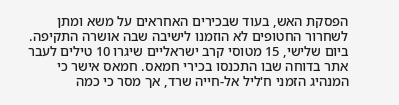הפסקת האש, בעוד שבכירים האחראים על משא ומתן לשחרור החטופים לא הוזמנו לישיבה שבה אושרה התקיפה.
ביום שלישי, 15 מטוסי קרב ישראליים שיגרו 10 טילים לעבר אתר בדוחה שבו התכנסו בכירי חמאס. חמאס אישר כי המנהיג הזמני ח'ליל אל-חייה שרד, אך מסר כי כמה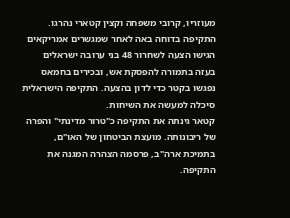מעוזריו, קרובי משפחה וקצין קטארי נהרגו.
התקיפה בדוחה באה לאחר שמגשרים אמריקאים הגישו הצעה לשחרור 48 בני ערובה ישראלים בעזה בתמורה להפסקת אש, ובכירים בחמאס נפגשו בקטר כדי לדון בהצעה. התקיפה הישראלית סיכלה למעשה את השיחות.
קטאר גינתה את התקיפה כ"טרור מדינתי" והפרה של ריבונותה. מועצת הביטחון של האו"ם, בתמיכת ארה"ב, פרסמה הצהרה המגנה את התקיפה.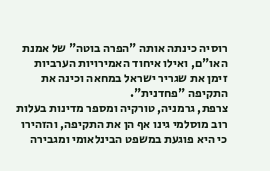רוסיה כינתה אותה "הפרה בוטה" של אמנת האו"ם, ואילו איחוד האמירויות הערביות זימן את שגריר ישראל במחאה וכינה את התקיפה "פחדנית".
צרפת, גרמניה, טורקיה ומספר מדינות בעלות רוב מוסלמי גינו אף הן את התקיפה, והזהירו כי היא פוגעת במשפט הבינלאומי ומגבירה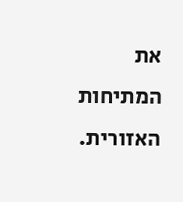את המתיחות האזורית.